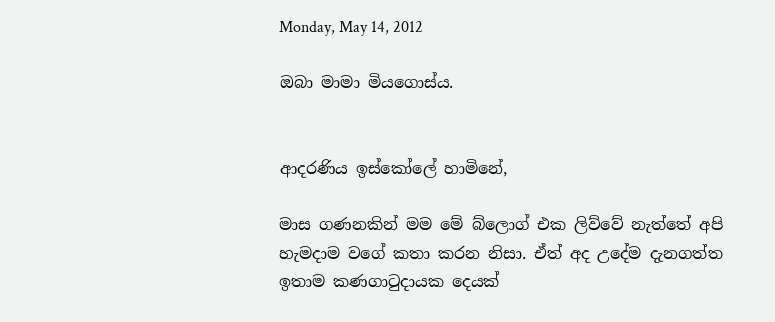Monday, May 14, 2012

ඔබා මාමා මියගොස්ය.


ආදරණිය ඉස්කෝලේ හාමිනේ,

මාස ගණනකින් මම මේ බ්ලොග් එක ලිව්වේ නැත්තේ අපි හැමදාම වගේ කතා කරන නිසා. ඒත් අද උදේම දැනගත්ත ඉතාම කණගාටුදායක දෙයක්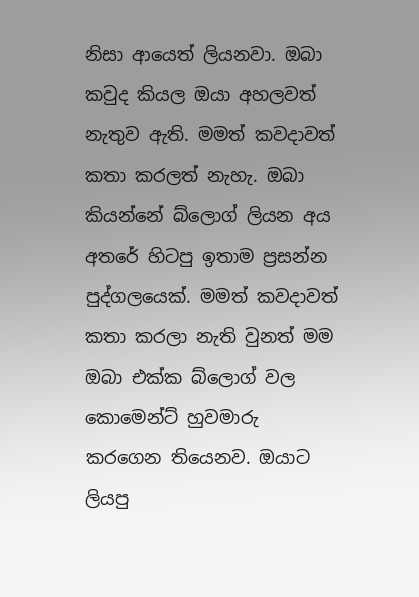නිසා ආයෙත් ලියනවා. ඔබා කවුද කියල ඔයා අහලවත් නැතුව ඇති. මමත් කවදාවත් කතා කරලත් නැහැ. ඔබා කියන්නේ බ්ලොග් ලියන අය අතරේ හිටපු ඉතාම ප්‍රසන්න පුද්ගලයෙක්. මමත් කවදාවත් කතා කරලා නැති වුනත් මම ඔබා එක්ක බ්ලොග් වල කොමෙන්ට් හුවමාරු කරගෙන තියෙනව. ඔයාට ලියපු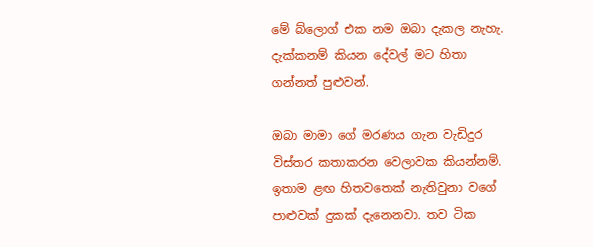මේ බ්ලොග් එක නම ඔබා දැකල නැහැ. දැක්කනම් කියන දේවල් මට හිතා  ගන්නත් පුළුවන්.

ඔබා මාමා ගේ මරණය ගැන වැඩිදුර විස්තර කතාකරන වෙලාවක කියන්නම්. ඉතාම ළඟ හිතවතෙක් නැතිවුනා වගේ පාළුවක් දුකක් දැනෙනවා. තව ටික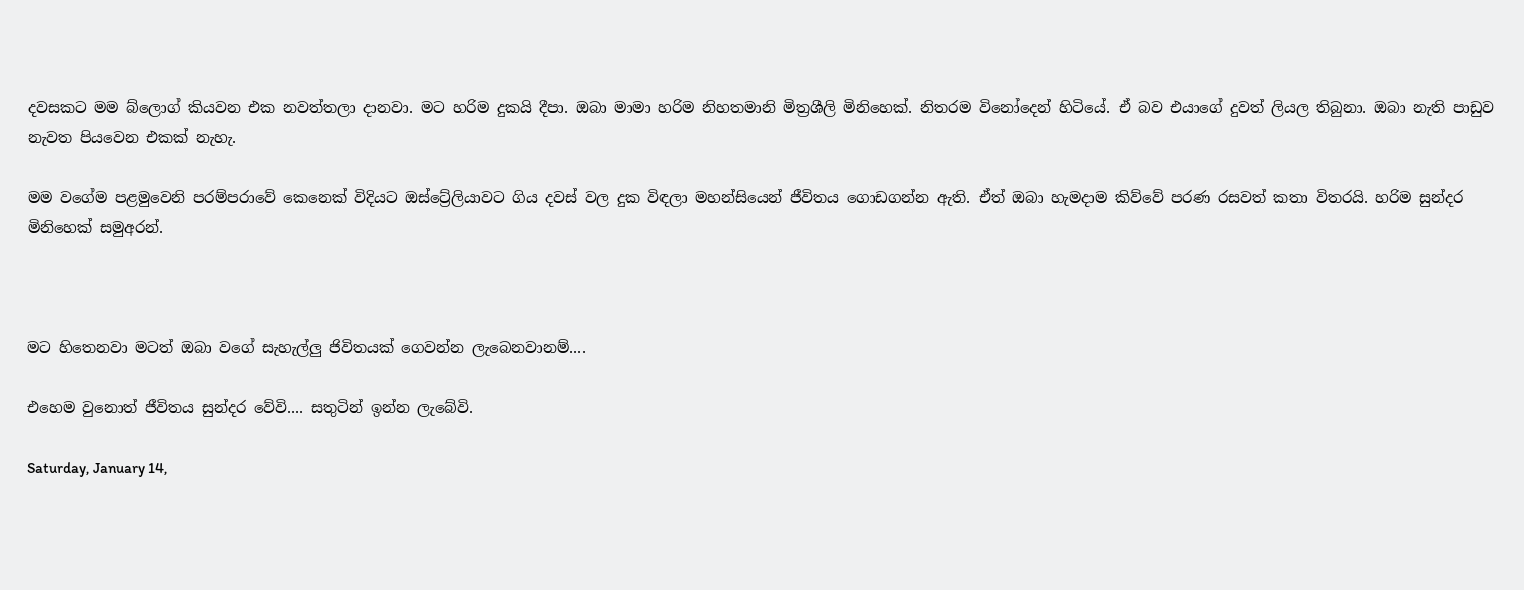දවසකට මම බ්ලොග් කියවන එක නවත්තලා දානවා. මට හරිම දුකයි දීපා. ඔබා මාමා හරිම නිහතමානි මිත්‍රශීලි මිනිහෙක්. නිතරම විනෝදෙන් හිටියේ. ඒ බව එයාගේ දුවත් ලියල තිබුනා. ඔබා නැති පාඩුව නැවත පියවෙන එකක් නැහැ.

මම වගේම පළමුවෙනි පරම්පරාවේ කෙනෙක් විදියට ඔස්ට්‍රේලියාවට ගිය දවස් වල දුක විඳලා මහන්සියෙන් ජීවිතය ගොඩගන්න ඇති. ඒත් ඔබා හැමදාම කිව්වේ පරණ රසවත් කතා විතරයි. හරිම සුන්දර මිනිහෙක් සමුඅරන්.



මට හිතෙනවා මටත් ඔබා වගේ සැහැල්ලු ජිවිතයක් ගෙවන්න ලැබෙනවානම්....

එහෙම වුනොත් ජීවිතය සුන්දර වේවි.... සතුටින් ඉන්න ලැබේවි.

Saturday, January 14,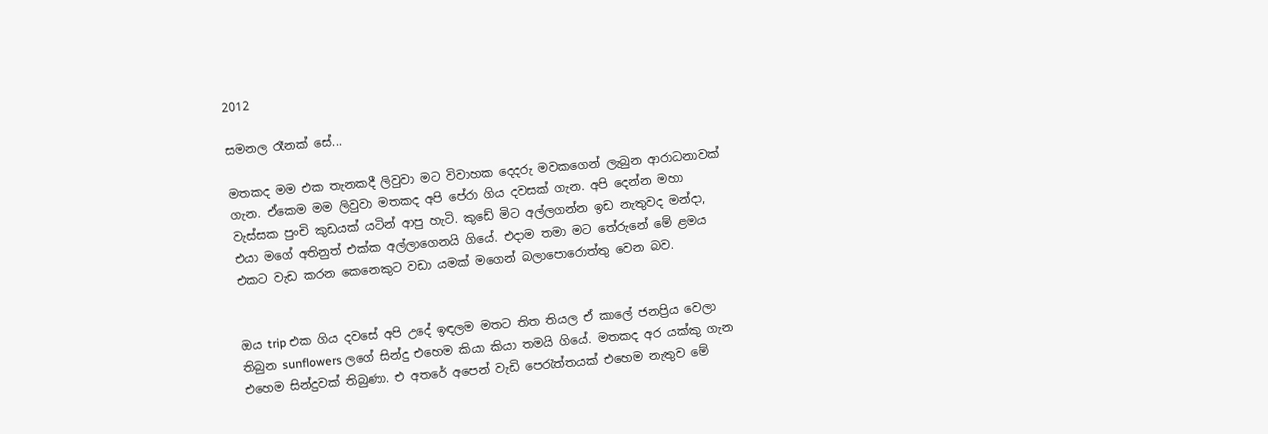2012

සමනල රෑනක් සේ...

මතකද මම එක තැනකදී ලිවුවා මට විවාහක දෙදරු මවකගෙන් ලැබුන ආරාධනාවක් ගැන. ඒකෙම මම ලිවුවා මතකද අපි පේරා ගිය දවසක් ගැන. අපි දෙන්න මහා වැස්සක පුංචි කුඩයක් යටින් ආපු හැටි. කුඩේ මිට අල්ලගන්න ඉඩ නැතුවද මන්දා, එයා මගේ අතිනුත් එක්ක අල්ලාගෙනයි ගියේ. එදාම තමා මට තේරුනේ මේ ළමය එකට වැඩ කරන කෙනෙකුට වඩා යමක් මගෙන් බලාපොරොත්තු වෙන බව.


ඔය trip එක ගිය දවසේ අපි උදේ ඉඳලම මතට තිත තියල ඒ කාලේ ජනප්‍රිය වෙලා තිබුන sunflowers ලගේ සින්දු එහෙම කියා කියා තමයි ගියේ. මතකද අර යක්කු ගැන එහෙම සින්දුවක් තිබුණා. එ අතරේ අපෙන් වැඩි පෙරැත්තයක් එහෙම නැතුව මේ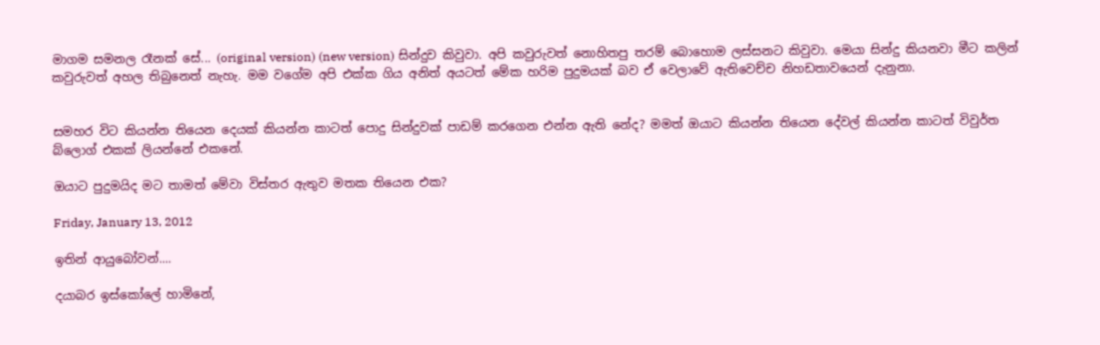මාගම සමනල රෑනක් සේ... (original version) (new version) සින්දුව කිවුවා. අපි කවුරුවත් නොහිතපු තරම් බොහොම ලස්සනට කිවුවා. මෙයා සින්දු කියනවා මීට කලින් කවුරුවත් අහල තිබුනෙත් නැහැ. මම වගේම අපි එක්ක ගිය අනිත් අයටත් මේක හරිම පුදුමයක් බව ඒ වෙලාවේ ඇතිවෙච්ච නිහඩතාවයෙන් දැනුනා.


සමහර විට කියන්න තියෙන දෙයක් කියන්න කාටත් පොදු සින්දුවක් පාඩම් කරගෙන එන්න ඇති නේද? මමත් ඔයාට කියන්න තියෙන දේවල් කියන්න කාටත් විවුර්ත බ්ලොග් එකක් ලියන්නේ එකනේ.

ඔයාට පුදුමයිද මට තාමත් මේවා විස්තර ඇතුව මතක තියෙන එක?

Friday, January 13, 2012

ඉතින් ආයුබෝවන්....

දයාබර ඉස්කෝලේ හාමිනේ,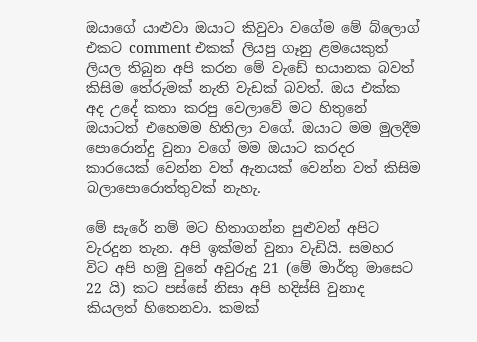ඔයාගේ යාළුවා ඔයාට කිවුවා වගේම මේ බ්ලොග් එකට comment එකක් ලියපු ගෑනු ළමයෙකුත් ලියල තිබුන අපි කරන මේ වැඩේ භයානක බවත් කිසිම තේරුමක් නැති වැඩක් බවත්. ඔය එක්ක අද උදේ කතා කරපු වෙලාවේ මට හිතුනේ ඔයාටත් එහෙමම හිතිලා වගේ. ඔයාට මම මුලදීම පොරොන්දු වුනා වගේ මම ඔයාට කරදර කාරයෙක් වෙන්න වත් ඇනයක් වෙන්න වත් කිසිම බලාපොරොත්තුවක් නැහැ.

මේ සැරේ නම් මට හිතාගන්න පුළුවන් අපිට වැරදුන තැන. අපි ඉක්මන් වුනා වැඩියි. සමහර විට අපි හමු වුනේ අවුරුදු 21 (මේ මාර්තු මාසෙට 22 යි) කට පස්සේ නිසා අපි හදිස්සි වුනාද කියලත් හිතෙනවා. කමක්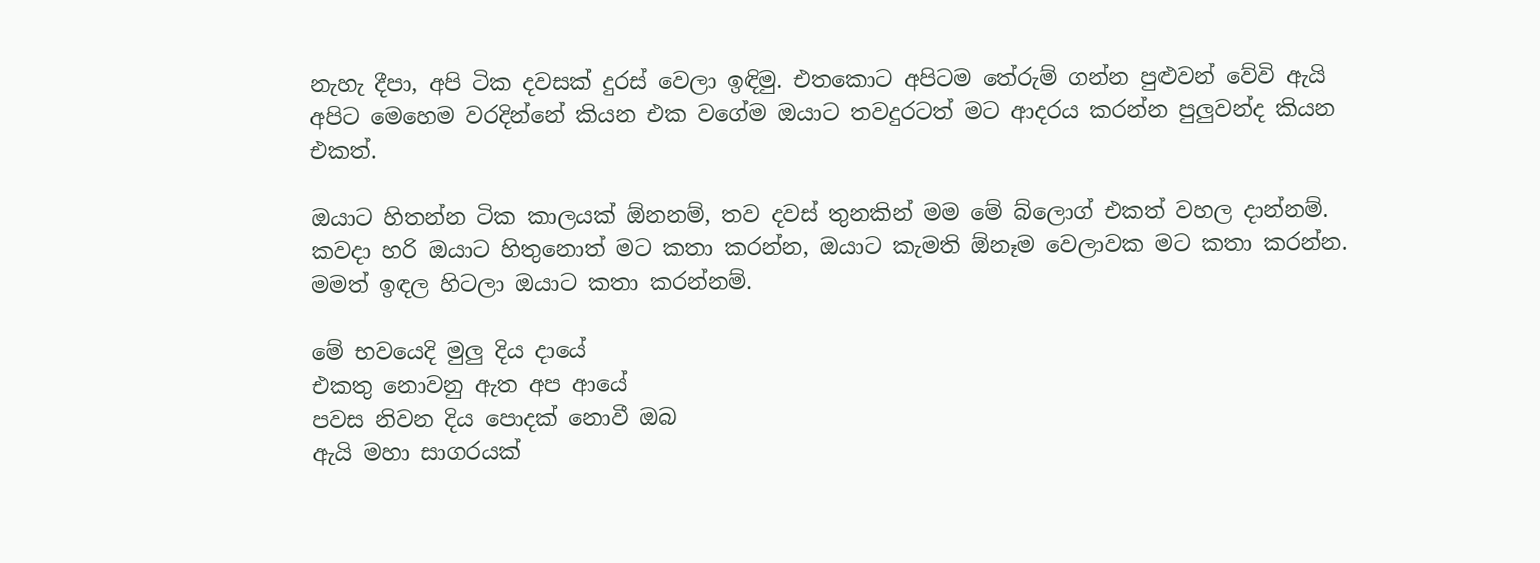නැහැ දීපා, අපි ටික දවසක් දුරස් වෙලා ඉඳිමු. එතකොට අපිටම තේරුම් ගන්න පුළුවන් වේවි ඇයි අපිට මෙහෙම වරදින්නේ කියන එක වගේම ඔයාට තවදුරටත් මට ආදරය කරන්න පුලුවන්ද කියන එකත්.

ඔයාට හිතන්න ටික කාලයක් ඕනනම්, තව දවස් තුනකින් මම මේ බ්ලොග් එකත් වහල දාන්නම්. කවදා හරි ඔයාට හිතුනොත් මට කතා කරන්න, ඔයාට කැමති ඕනෑම වෙලාවක මට කතා කරන්න. මමත් ඉඳල හිටලා ඔයාට කතා කරන්නම්.

මේ භවයෙදි මුලු දිය දායේ
එකතු නොවනු ඇත අප ආයේ
පවස නිවන දිය පොදක් නොවී ඔබ
ඇයි මහා සාගරයක්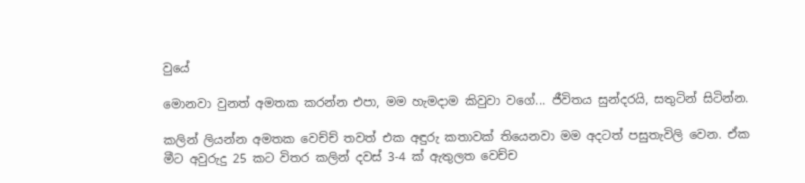වුයේ

මොනවා වුනත් අමතක කරන්න එපා, මම හැමදාම කිවුවා වගේ... ජීවිතය සුන්දරයි, සතුටින් සිටින්න.

කලින් ලියන්න අමතක වෙච්ච් තවත් එක අඳුරු කතාවක් තියෙනවා මම අදටත් පසුතැවිලි වෙන. ඒක මීට අවුරුදු 25 කට විතර කලින් දවස් 3-4 ක් ඇතුලත වෙච්ච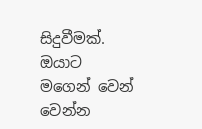සිදුවීමක්. ඔයාට මගෙන් වෙන් වෙන්න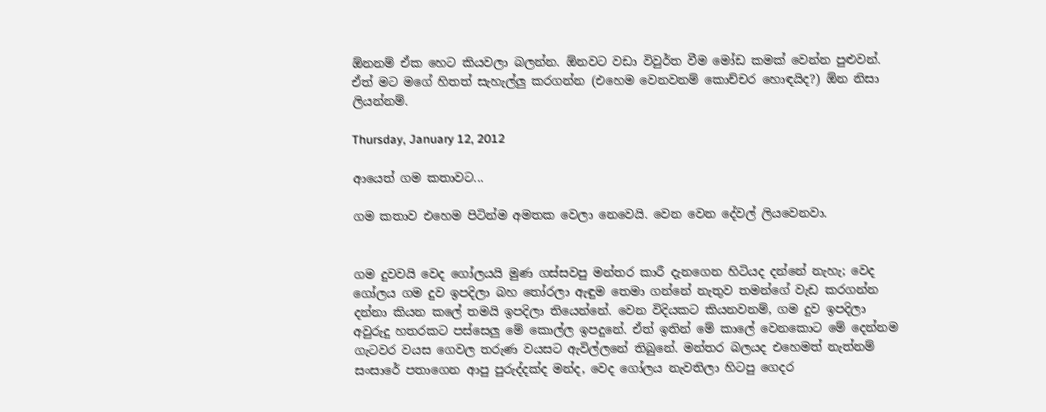ඕනනම් ඒක හෙට කියවලා බලන්න. ඕනවට වඩා විවුර්ත වීම මෝඩ කමක් වෙන්න පුළුවන්. ඒත් මට මගේ හිතත් සැහැල්ලු කරගන්න (එහෙම වෙනවනම් කොච්චර හොඳයිද?) ඕන නිසා ලියන්නම්.

Thursday, January 12, 2012

ආයෙත් ගම කතාවට...

ගම කතාව එහෙම පිටින්ම අමතක වෙලා නෙවෙයි. වෙන වෙන දේවල් ලියවෙනවා.


ගම දුවවයි වෙද ගෝලයයි මුණ ගස්සවපු මන්තර කාරී දැනගෙන හිටියද දන්නේ නැහැ; වෙද ගෝලය ගම දුව ඉපදිලා බහ තෝරලා ඇඳුම තෙමා ගන්නේ නැතුව තමන්ගේ වැඩ කරගන්න දන්නා කියන කලේ තමයි ඉපදිලා තියෙන්නේ. වෙන විදියකට කියනවනම්, ගම දුව ඉපදිලා අවුරුදු හතරකට පස්සෙලු මේ කොල්ල ඉපදුනේ. ඒත් ඉතින් මේ කාලේ වෙනකොට මේ දෙන්නම ගැටවර වයස ගෙවල තරුණ වයසට ඇවිල්ලනේ තිබුනේ. මන්තර බලයද එහෙමත් නැත්නම් සංසාරේ පතාගෙන ආපු පුරුද්දක්ද මන්ද, වෙද ගෝලය නැවතිලා හිටපු ගෙදර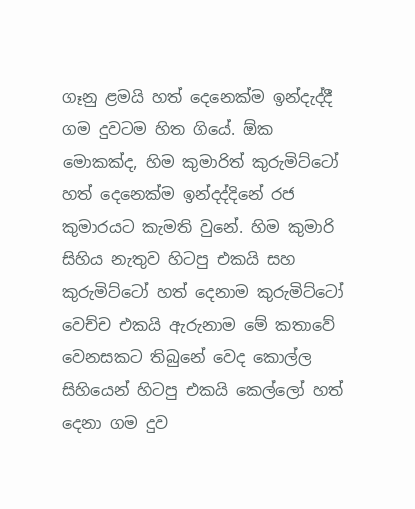ගෑනු ළමයි හත් දෙනෙක්ම ඉන්දැද්දී ගම දුවටම හිත ගියේ. ඕක මොකක්ද, හිම කුමාරිත් කුරුමිට්ටෝ හත් දෙනෙක්ම ඉන්දද්දිනේ රජ කුමාරයට කැමති වුනේ. හිම කුමාරි සිහිය නැතුව හිටපු එකයි සහ කුරුමිට්ටෝ හත් දෙනාම කුරුමිට්ටෝ වෙච්ච එකයි ඇරුනාම මේ කතාවේ වෙනසකට තිබුනේ වෙද කොල්ල සිහියෙන් හිටපු එකයි කෙල්ලෝ හත් දෙනා ගම දුව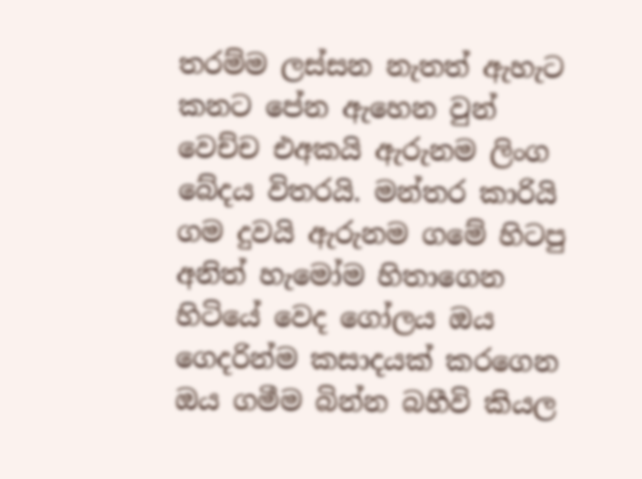තරම්ම ලස්සන නැතත් ඇහැට කනට පේන ඇහෙන වුන් වෙච්ච එඅකයි ඇරුනම ලිංග බේදය විතරයි. මන්තර කාරියි ගම දුවයි ඇරුනම ගමේ හිටපු අනිත් හැමෝම හිතාගෙන හිටියේ වෙද ගෝලය ඔය ගෙදරින්ම කසාදයක් කරගෙන ඔය ගමීම බින්න බහීවි කියල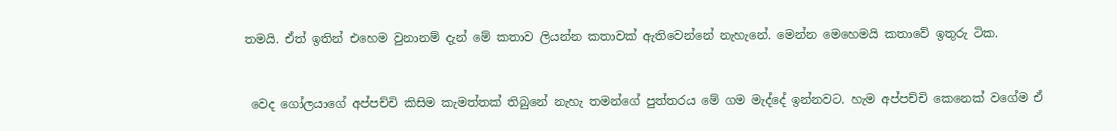තමයි. ඒත් ඉතින් එහෙම වුනානම් දැන් මේ කතාව ලියන්න කතාවක් ඇතිවෙන්නේ නැහැනේ. මෙන්න මෙහෙමයි කතාවේ ඉතුරු ටික.


 වෙද ගෝලයාගේ අප්පච්චි කිසිම කැමත්තක් තිබුනේ නැහැ තමන්ගේ පුත්තරය මේ ගම මැද්දේ ඉන්නවට. හැම අප්පච්චි කෙනෙක් වගේම ඒ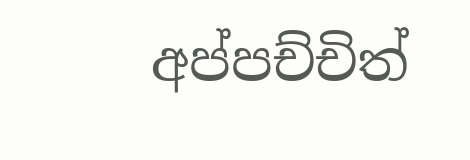අප්පච්චිත්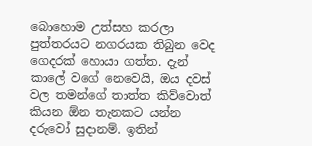බොහොම උත්සහ කරලා පුත්තරයට නගරයක තිබුන වෙද ගෙදරක් හොයා ගත්ත. දැන් කාලේ වගේ නෙවෙයි, ඔය දවස් වල තමන්ගේ තාත්ත කිව්වොත් කියන ඕන තැනකට යන්න දරුවෝ සුදානම්. ඉතින්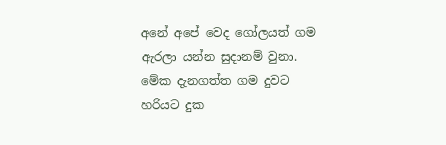අනේ අපේ වෙද ගෝලයත් ගම ඇරලා යන්න සුදානම් වුනා. මේක දැනගත්ත ගම දුවට හරියට දුක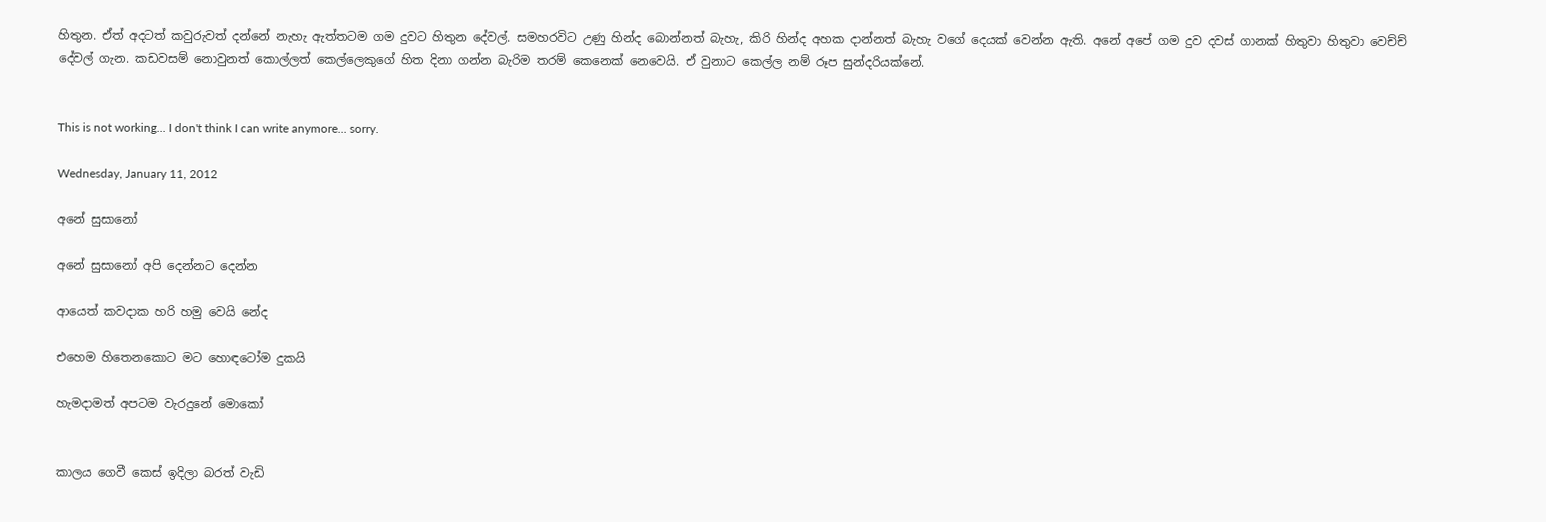හිතුන. ඒත් අදටත් කවුරුවත් දන්නේ නැහැ ඇත්තටම ගම දුවට හිතුන දේවල්. සමහරවිට උණු හින්ද බොන්නත් බැහැ, කිරි හින්ද අහක දාන්නත් බැහැ වගේ දෙයක් වෙන්න ඇති. අනේ අපේ ගම දුව දවස් ගානක් හිතුවා හිතුවා වෙච්ච් දේවල් ගැන. කඩවසම් නොවුනත් කොල්ලත් කෙල්ලෙකුගේ හිත දිනා ගන්න බැරිම තරම් කෙනෙක් නෙවෙයි. ඒ වුනාට කෙල්ල නම් රූප සුන්දරියක්නේ.


This is not working... I don't think I can write anymore... sorry.

Wednesday, January 11, 2012

අනේ සුසානෝ

අනේ සුසානෝ අපි දෙන්නට දෙන්න

ආයෙත් කවදාක හරි හමු වෙයි නේද

එහෙම හිතෙනකොට මට හොඳටෝම දුකයි

හැමදාමත් අපටම වැරදුනේ මොකෝ


කාලය ගෙවී කෙස් ඉදිලා බරත් වැඩි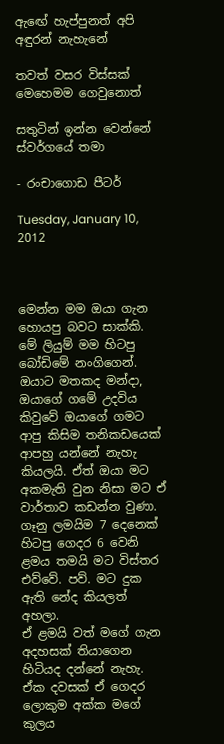ඇඟේ හැප්පුනත් අපි අඳුරන් නැහැනේ

තවත් වසර විස්සක් මෙහෙමම ගෙවුනොත්

සතුටින් ඉන්න වෙන්නේ ස්වර්ගයේ තමා

- රංචාගොඩ පීටර්

Tuesday, January 10, 2012



මෙන්න මම ඔයා ගැන හොයපු බවට සාක්කි.
මේ ලියුම් මම හිටපු බෝඩිමේ නංගිගෙන්. ඔයාට මතකද මන්දා, ඔයාගේ ගමේ උදවිය කිවුවේ ඔයාගේ ගමට ආපු කිසිම තනිකඩයෙක් ආපහු යන්නේ නැහැ කියලයි. ඒත් ඔයා මට අකමැති වුන නිසා මට ඒ වාර්තාව කඩන්න වුණා. ගෑනු ලමයිම 7 දෙනෙක් හිටපු ගෙදර 6 වෙනි ළමය තමයි මට විස්තර එව්වේ. පව්. මට දුක ඇති නේද කියලත් අහලා.
ඒ ළමයි වත් මගේ ගැන අදහසක් තියාගෙන හිටියද දන්නේ නැහැ. ඒක දවසක් ඒ ගෙදර ලොකුම අක්ක මගේ කුලය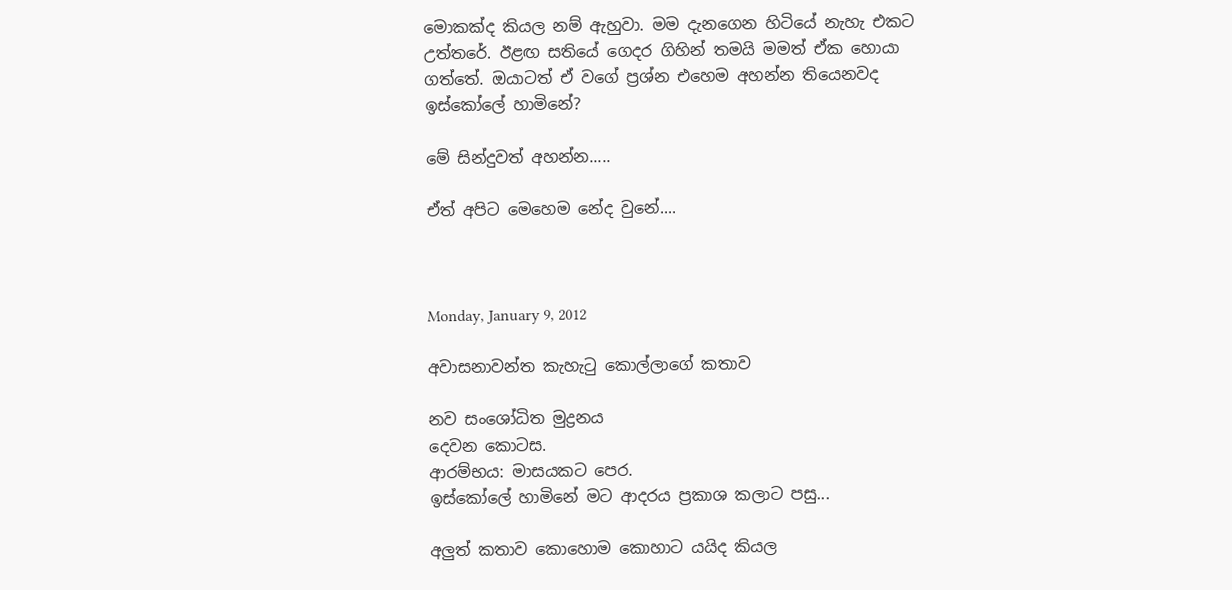මොකක්ද කියල නම් ඇහුවා. මම දැනගෙන හිටියේ නැහැ එකට උත්තරේ. ඊළඟ සතියේ ගෙදර ගිහින් තමයි මමත් ඒක හොයා ගත්තේ. ඔයාටත් ඒ වගේ ප්‍රශ්න එහෙම අහන්න තියෙනවද ඉස්කෝලේ හාමිනේ?

මේ සින්දුවත් අහන්න.....

ඒත් අපිට මෙහෙම නේද වුනේ....



Monday, January 9, 2012

අවාසනාවන්ත කැහැටු කොල්ලාගේ කතාව

නව සංශෝධිත මුද්‍රනය
දෙවන කොටස.
ආරම්භය: මාසයකට පෙර.
ඉස්කෝලේ හාමිනේ මට ආදරය ප්‍රකාශ කලාට පසු...

අලුත් කතාව කොහොම කොහාට යයිද කියල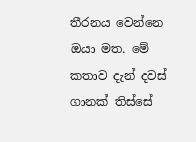තීරනය වෙන්නෙ ඔයා මත. මේ කතාව දැන් දවස් ගානක් තිස්සේ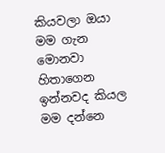කියවලා ඔයා මම ගැන
මොනවා හිතාගෙන ඉන්නවද කියල මම දන්නෙ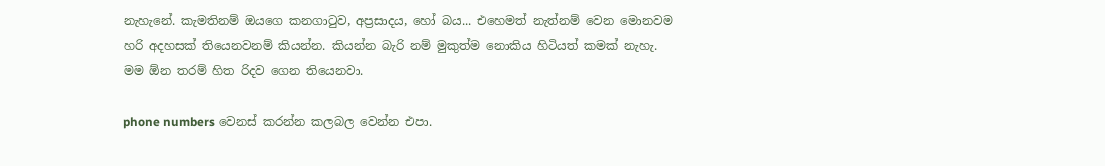නැහැනේ. කැමතිනම් ඔයගෙ කනගාටුව, අප්‍රසාදය, හෝ බය... එහෙමත් නැත්නම් වෙන මොනවම හරි අදහසක් තියෙනවනම් කියන්න. කියන්න බැරි නම් මුකුත්ම නොකිය හිටියත් කමක් නැහැ. මම ඕන තරම් හිත රිදව ගෙන තියෙනවා.

phone numbers වෙනස් කරන්න කලබල වෙන්න එපා.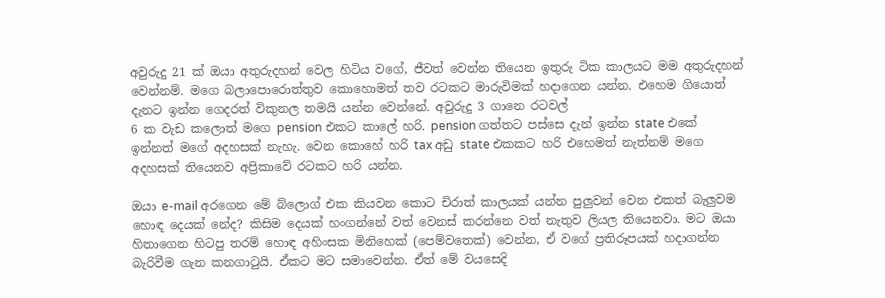අවුරුදු 21 ක් ඔයා අතුරුදහන් වෙල හිටිය වගේ, ජීවත් වෙන්න තියෙන ඉතුරු ටික කාලයට මම අතුරුදහන් වෙන්නම්. මගෙ බලාපොරොත්තුව කොහොමත් තව රටකට මාරුවිමක් හදාගෙන යන්න. එහෙම ගියොත් දැනට ඉන්න ගෙදරත් විකුනල තමයි යන්න වෙන්නේ. අවුරුදු 3 ගානෙ රටවල්
6 ක වැඩ කලොත් මගෙ pension එකට කාලේ හරි. pension ගත්තට පස්සෙ දැන් ඉන්න state එකේ ඉන්නත් මගේ අදහසක් නැහැ. වෙන කොහේ හරි tax අඩු state එකකට හරි එහෙමත් නැත්නම් මගෙ අදහසක් තියෙනව අප්‍රිකාවේ රටකට හරි යන්න.

ඔයා e-mail අරගෙන මේ බ්ලොග් එක කියවන කොට චිරාත් කාලයක් යන්න පුලුවන් වෙන එකත් බැලුවම හොඳ දෙයක් නේද? කිසිම දෙයක් හංගන්නේ වත් වෙනස් කරන්නෙ වත් නැතුව ලියල තියෙනවා. මට ඔයා හිතාගෙන හිටපු තරම් හොඳ අහිංසක මිනිහෙක් (පෙම්වතෙක්) වෙන්න, ඒ වගේ ප්‍රතිරූපයක් හදාගන්න බැරිවීම ගැන කනගාටුයි. ඒකට මට සමාවෙන්න. ඒත් මේ වයසෙදි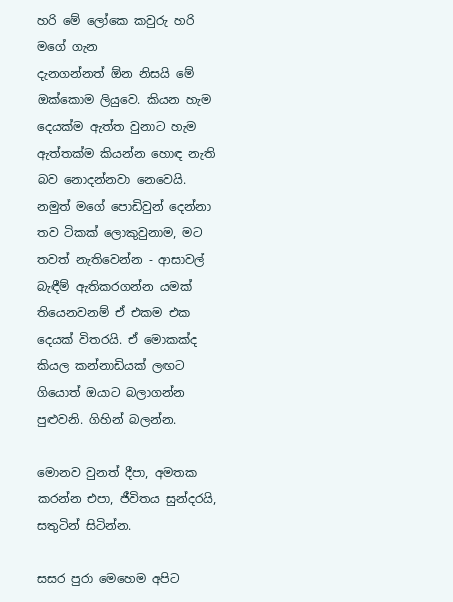හරි මේ ලෝකෙ කවුරු හරි මගේ ගැන
දැනගන්නත් ඕන නිසයි මේ ඔක්කොම ලියුවෙ. කියන හැම දෙයක්ම ඇත්ත වුනාට හැම ඇත්තක්ම කියන්න හොඳ නැති බව නොදන්නවා නෙවෙයි. නමුත් මගේ පොඩිවුන් දෙන්නා තව ටිකක් ලොකුවුනාම, මට තවත් නැතිවෙන්න - ආසාවල් බැඳීම් ඇතිකරගන්න යමක් තියෙනවනම් ඒ එකම එක දෙයක් විතරයි. ඒ මොකක්ද කියල කන්නාඩියක් ලඟට ගියොත් ඔයාට බලාගන්න පුළුවනි. ගිහින් බලන්න.

මොනව වුනත් දීපා, අමතක කරන්න එපා, ජීවිතය සුන්දරයි, සතුටින් සිටින්න.

සසර පුරා මෙහෙම අපිට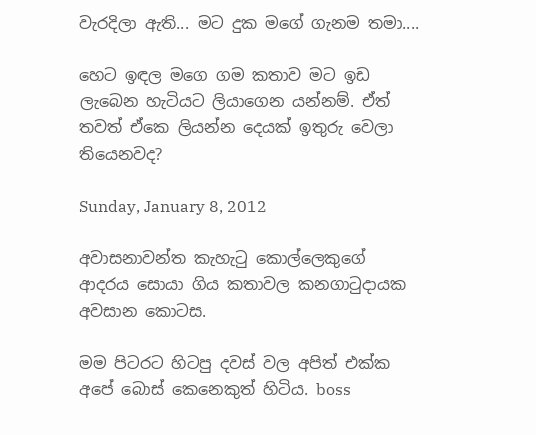වැරදිලා ඇති... මට දුක මගේ ගැනම තමා....

හෙට ඉඳල මගෙ ගම කතාව මට ඉඩ ලැබෙන හැටියට ලියාගෙන යන්නම්. ඒත් තවත් ඒකෙ ලියන්න දෙයක් ඉතුරු වෙලා තියෙනවද?

Sunday, January 8, 2012

අවාසනාවන්ත කැහැටු කොල්ලෙකුගේ  ආදරය සොයා ගිය කතාවල කනගාටුදායක අවසාන කොටස.

මම පිටරට හිටපු දවස් වල අපිත් එක්ක අපේ බොස් කෙනෙකුත් හිටිය. boss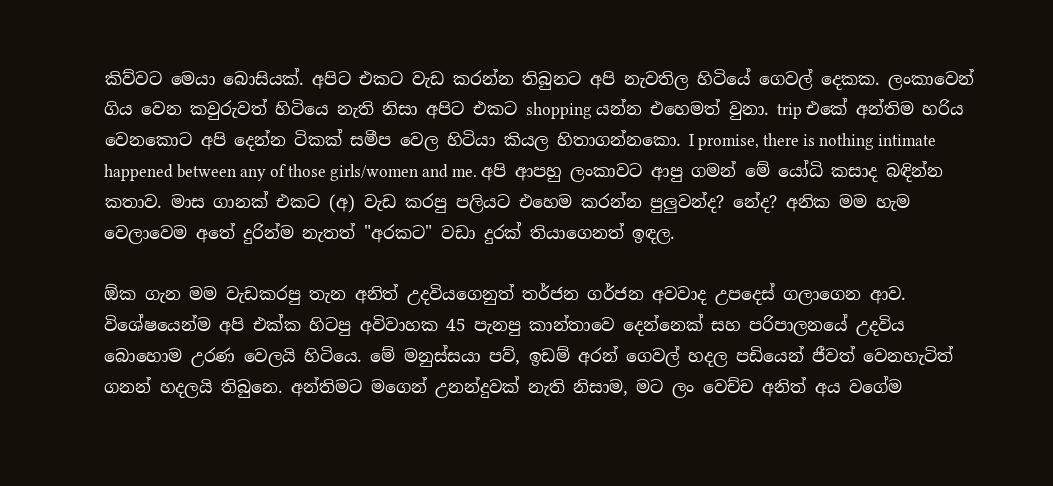කිව්වට මෙයා බොසියක්. අපිට එකට වැඩ කරන්න තිබුනට අපි නැවතිල හිටියේ ගෙවල් දෙකක. ලංකාවෙන් ගිය වෙන කවුරුවත් හිටියෙ නැති නිසා අපිට එකට shopping යන්න එහෙමත් වුනා. trip එකේ අන්තිම හරිය වෙනකොට අපි දෙන්න ටිකක් සමීප වෙල හිටියා කියල හිතාගන්නකො. I promise, there is nothing intimate happened between any of those girls/women and me. අපි ආපහු ලංකාවට ආපු ගමන් මේ යෝධි කසාද බඳින්න කතාව. මාස ගානක් එකට (අ) වැඩ කරපු පලියට එහෙම කරන්න පුලුවන්ද? නේද? අනික මම හැම වෙලාවෙම අතේ දුරින්ම නැතත් "අරකට" වඩා දුරක් තියාගෙනත් ඉඳල.

ඕක ගැන මම වැඩකරපු තැන අනිත් උදවියගෙනුත් තර්ජන ගර්ජන අවවාද උපදෙස් ගලාගෙන ආව. විශේෂයෙන්ම අපි එක්ක හිටපු අවිවාහක 45 පැනපු කාන්තාවෙ දෙන්නෙක් සහ පරිපාලනයේ උදවිය බොහොම උරණ වෙලයි හිටියෙ. මේ මනුස්සයා පව්, ඉඩම් අරන් ගෙවල් හදල පඩියෙන් ජීවත් වෙනහැටිත් ගනන් හදලයි තිබුනෙ. අන්තිමට මගෙන් උනන්දුවක් නැති නිසාම, මට ලං වෙච්ච අනිත් අය වගේම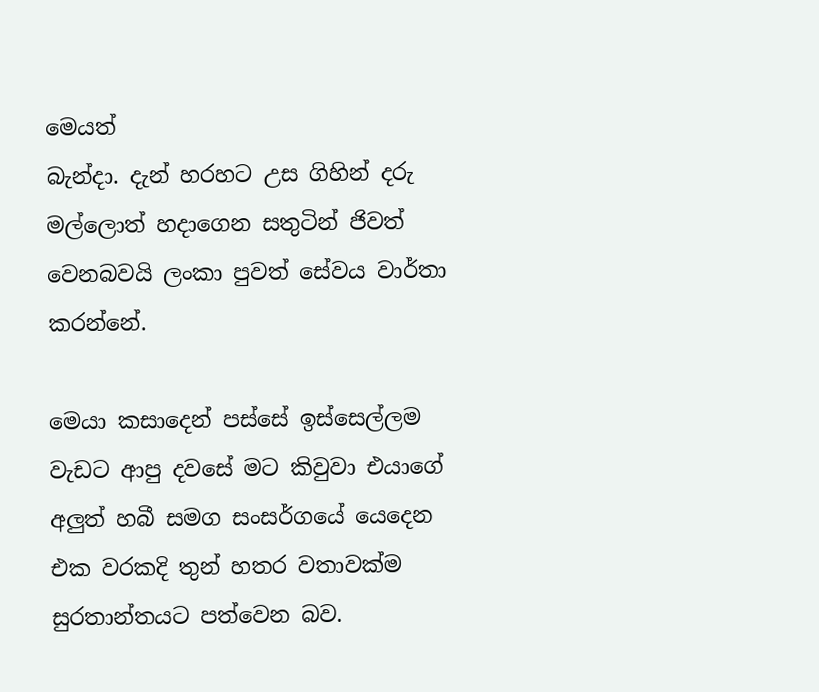මෙයත්
බැන්දා. දැන් හරහට උස ගිහින් දරු මල්ලොත් හදාගෙන සතුටින් ජිවත් වෙනබවයි ලංකා පුවත් සේවය වාර්තා කරන්නේ.

මෙයා කසාදෙන් පස්සේ ඉස්සෙල්ලම වැඩට ආපු දවසේ මට කිවුවා එයාගේ අලුත් හබී සමග සංසර්ගයේ යෙදෙන එක වරකදි තුන් හතර වතාවක්ම සුරතාන්තයට පත්වෙන බව.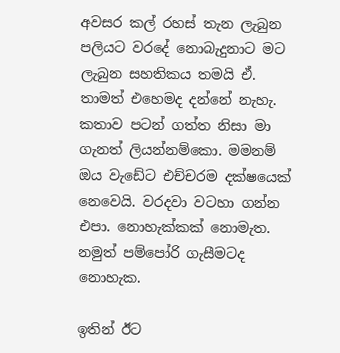අවසර කල් රහස් තැන ලැබුන පලියට වරදේ නොබැදුනාට මට ලැබුන සහතිකය තමයි ඒ. තාමත් එහෙමද දන්නේ නැහැ. කතාව පටන් ගත්ත නිසා මා ගැනත් ලියන්නම්කො. මමනම් ඔය වැඩේට එච්චරම දක්ෂයෙක් නෙවෙයි. වරදවා වටහා ගන්න එපා. නොහැක්කක් නොමැත. නමුත් පම්පෝරි ගැසීමටද නොහැක.

ඉතින් ඊට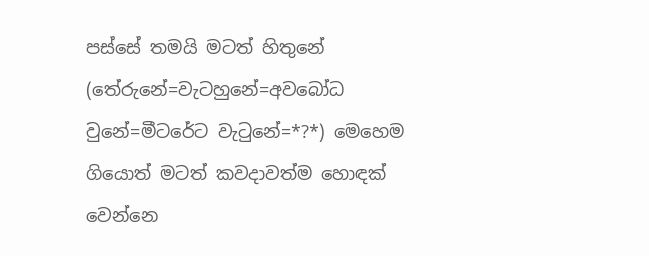පස්සේ තමයි මටත් හිතුනේ (තේරුනේ=වැටහුනේ=අවබෝධ වුනේ=මීටරේට වැටුනේ=*?*) මෙහෙම ගියොත් මටත් කවදාවත්ම හොඳක් වෙන්නෙ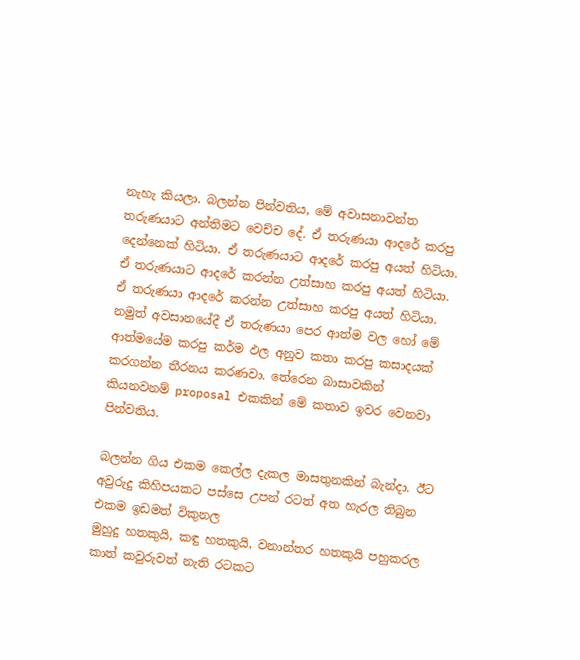නැහැ කියලා. බලන්න පින්වතිය, මේ අවාසනාවන්ත තරුණයාට අන්තිමට වෙච්ච දේ. ඒ තරුණයා ආදරේ කරපු දෙන්නෙක් හිටියා. ඒ තරුණයාට ආදරේ කරපු අයත් හිටියා. ඒ තරුණයාට ආදරේ කරන්න උත්සාහ කරපු අයත් හිටියා. ඒ තරුණයා ආදරේ කරන්න උත්සාහ කරපු අයත් හිටියා. නමුත් අවසානයේදී ඒ තරුණයා පෙර ආත්ම වල හෝ මේ ආත්මයේම කරපු කර්ම ඵල අනුව කතා කරපු කසාදයක් කරගන්න තීරනය කරණවා. තේරෙන බාසාවකින් කියනවනම් proposal එකකින් මේ කතාව ඉවර වෙනවා පින්වතිය.

බලන්න ගිය එකම කෙල්ල දැකල මාසතුනකින් බැන්දා. ඊට අවුරුදු කිහිපයකට පස්සෙ උපන් රටත් අත හැරල තිබුන එකම ඉඩමත් විකුනල
මුහුදු හතකුයි, කඳු හතකුයි, වනාන්තර හතකුයි පහුකරල කාත් කවුරුවත් නැති රටකට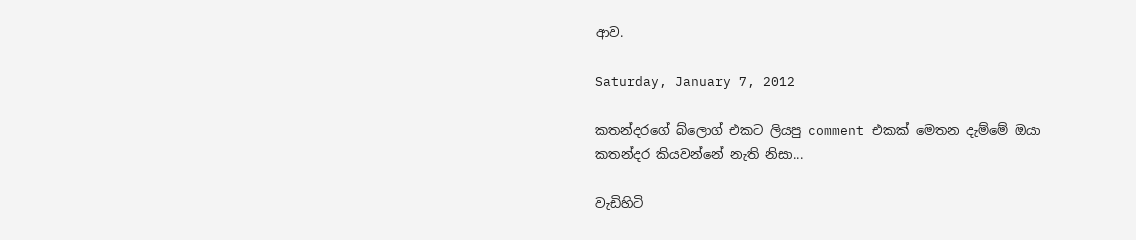ආව.

Saturday, January 7, 2012

කතන්දරගේ බ්ලොග් එකට ලියපු comment එකක් මෙතන දැම්මේ ඔයා කතන්දර කියවන්නේ නැති නිසා...

වැඩිහිටි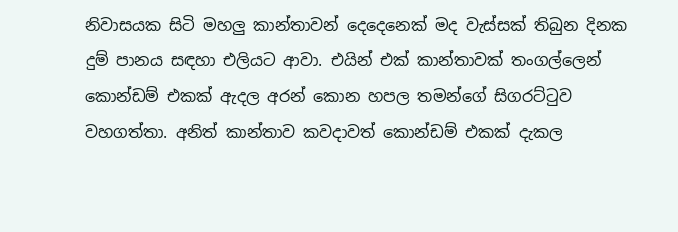නිවාසයක සිටි මහලු කාන්තාවන් දෙදෙනෙක් මද වැස්සක් තිබුන දිනක දුම් පානය සඳහා එලියට ආවා. එයින් එක් කාන්තාවක් තංගල්ලෙන් කොන්ඩම් එකක් ඇදල අරන් කොන හපල තමන්ගේ සිගරට්ටුව වහගත්තා. අනිත් කාන්තාව කවදාවත් කොන්ඩම් එකක් දැකල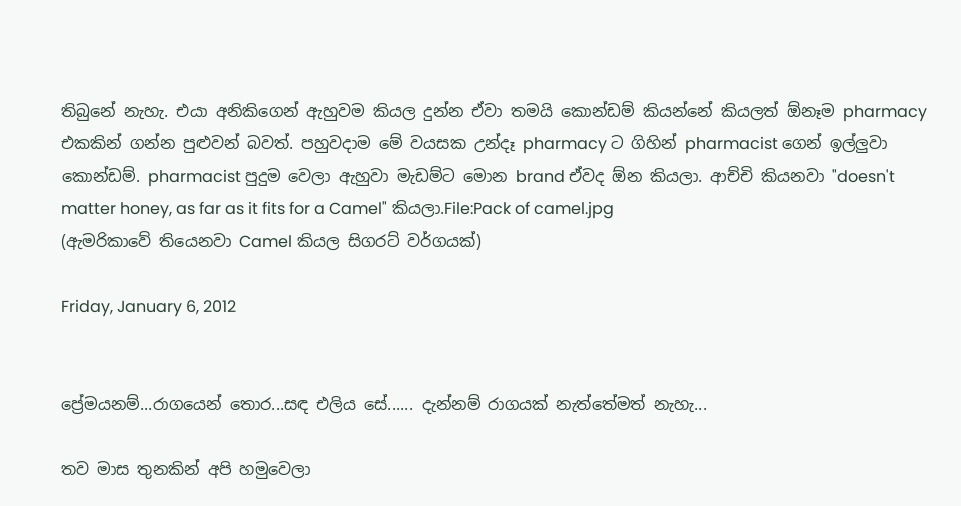තිබුනේ නැහැ. එයා අනිකිගෙන් ඇහුවම කියල දුන්න ඒවා තමයි කොන්ඩම් කියන්නේ කියලත් ඕනෑම pharmacy එකකින් ගන්න පුළුවන් බවත්. පහුවදාම මේ වයසක උන්දෑ pharmacy ට ගිහින් pharmacist ගෙන් ඉල්ලුවා කොන්ඩම්. pharmacist පුදුම වෙලා ඇහුවා මැඩම්ට මොන brand ඒවද ඕන කියලා. ආච්චි කියනවා "doesn't matter honey, as far as it fits for a Camel" කියලා.File:Pack of camel.jpg
(ඇමරිකාවේ තියෙනවා Camel කියල සිගරට් වර්ගයක්)

Friday, January 6, 2012


ප්‍රේමයනම්...රාගයෙන් තොර...සඳ එලිය සේ...... දැන්නම් රාගයක් නැත්තේමත් නැහැ...

තව මාස තුනකින් අපි හමුවෙලා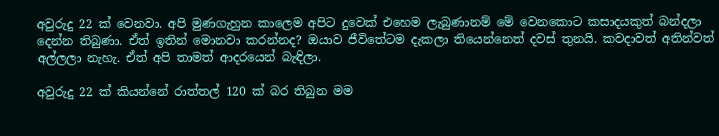අවුරුදු 22 ක් වෙනවා. අපි මුණගැහුන කාලෙම අපිට දුවෙක් එහෙම ලැබුණානම් මේ වෙනකොට කසාදයකුත් බන්දලා දෙන්න තිබුණා. ඒත් ඉතින් මොනවා කරන්නද? ඔයාව ජීවිතේටම දැකලා තියෙන්නෙත් දවස් තුනයි. කවදාවත් අතින්වත් අල්ලලා නැහැ. ඒත් අපි තාමත් ආදරයෙන් බැඳිලා.

අවුරුදු 22 ක් කියන්නේ රාත්තල් 120 ක් බර තිබුන මම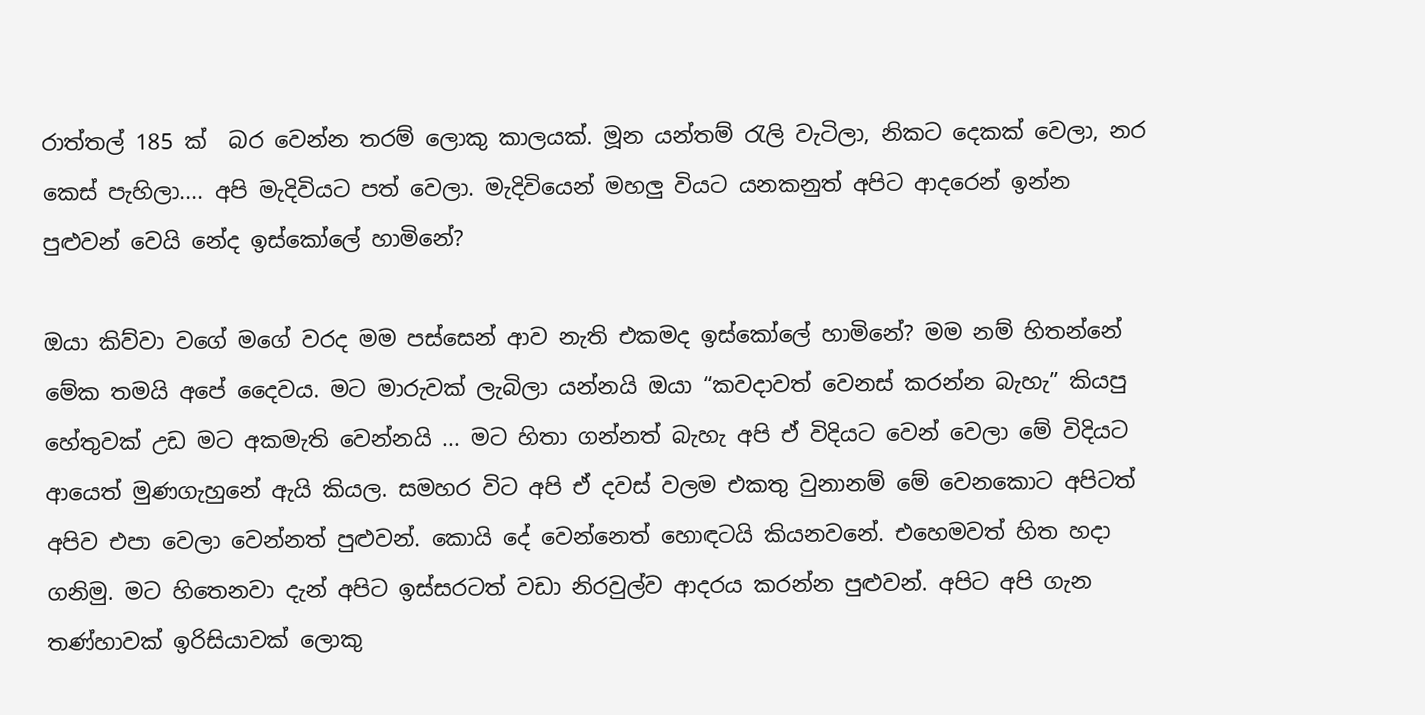රාත්තල් 185 ක්  බර වෙන්න තරම් ලොකු කාලයක්. මූන යන්තම් රැලි වැටිලා, නිකට දෙකක් වෙලා, නර කෙස් පැහිලා.... අපි මැදිවියට පත් වෙලා. මැදිවියෙන් මහලු වියට යනකනුත් අපිට ආදරෙන් ඉන්න පුළුවන් වෙයි නේද ඉස්කෝලේ හාමිනේ?

ඔයා කිව්වා වගේ මගේ වරද මම පස්සෙන් ආව නැති එකමද ඉස්කෝලේ හාමිනේ? මම නම් හිතන්නේ මේක තමයි අපේ දෛවය. මට මාරුවක් ලැබිලා යන්නයි ඔයා “කවදාවත් වෙනස් කරන්න බැහැ” කියපු හේතුවක් උඩ මට අකමැති වෙන්නයි ... මට හිතා ගන්නත් බැහැ අපි ඒ විදියට වෙන් වෙලා මේ විදියට ආයෙත් මුණගැහුනේ ඇයි කියල. සමහර විට අපි ඒ දවස් වලම එකතු වුනානම් මේ වෙනකොට අපිටත් අපිව එපා වෙලා වෙන්නත් පුළුවන්. කොයි දේ වෙන්නෙත් හොඳටයි කියනවනේ. එහෙමවත් හිත හදා ගනිමු. මට හිතෙනවා දැන් අපිට ඉස්සරටත් වඩා නිරවුල්ව ආදරය කරන්න පුළුවන්. අපිට අපි ගැන තණ්හාවක් ඉරිසියාවක්‌ ලොකු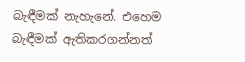බැඳීමක් නැහැනේ. එහෙම බැඳීමක් ඇතිකරගන්නත්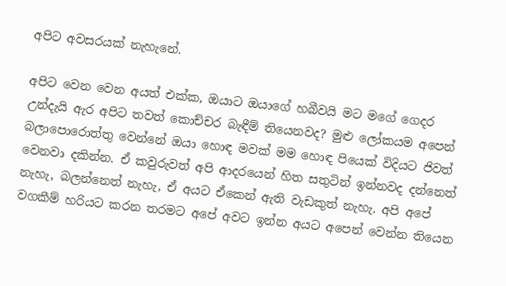අපිට අවසරයක් නැහැනේ.

අපිට වෙන වෙන අයත් එක්ක, ඔයාට ඔයාගේ හබීවයි මට මගේ ගෙදර උන්දැයි ඇර අපිට තවත් කොච්චර බැඳීම් තියෙනවද? මුළු ලෝකයම අපෙන් බලාපොරොත්තු වෙන්නේ ඔයා හොඳ මවක් මම හොඳ පියෙක් විදියට ජිවත් වෙනවා දකින්න. ඒ කවුරුවත් අපි ආදරයෙන් හිත සතුටින් ඉන්නවද දන්නෙත් නැහැ, බලන්නෙත් නැහැ, ඒ අයට ඒකෙන් ඇති වැඩකුත් නැහැ. අපි අපේ වගකීම් හරියට කරන තරමට අපේ අවට ඉන්න අයට අපෙන් වෙන්න තියෙන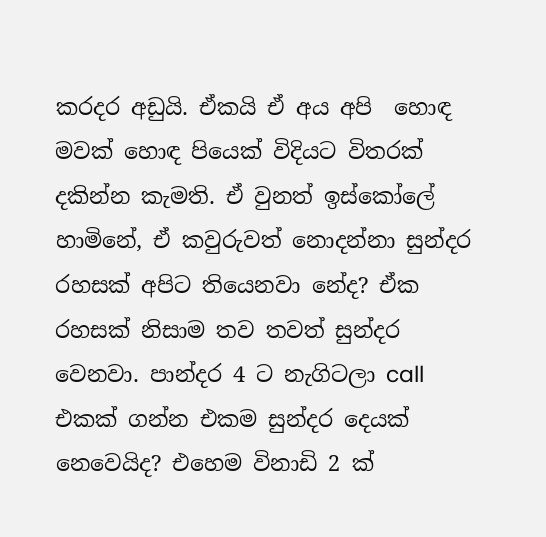කරදර අඩුයි. ඒකයි ඒ අය අපි  හොඳ මවක් හොඳ පියෙක් විදියට විතරක් දකින්න කැමති. ඒ වුනත් ඉස්කෝලේ හාමිනේ, ඒ කවුරුවත් නොදන්නා සුන්දර රහසක් අපිට තියෙනවා නේද? ඒක රහසක් නිසාම තව තවත් සුන්දර වෙනවා. පාන්දර 4 ට නැගිටලා call එකක් ගන්න එකම සුන්දර දෙයක් නෙවෙයිද? එහෙම විනාඩි 2 ක්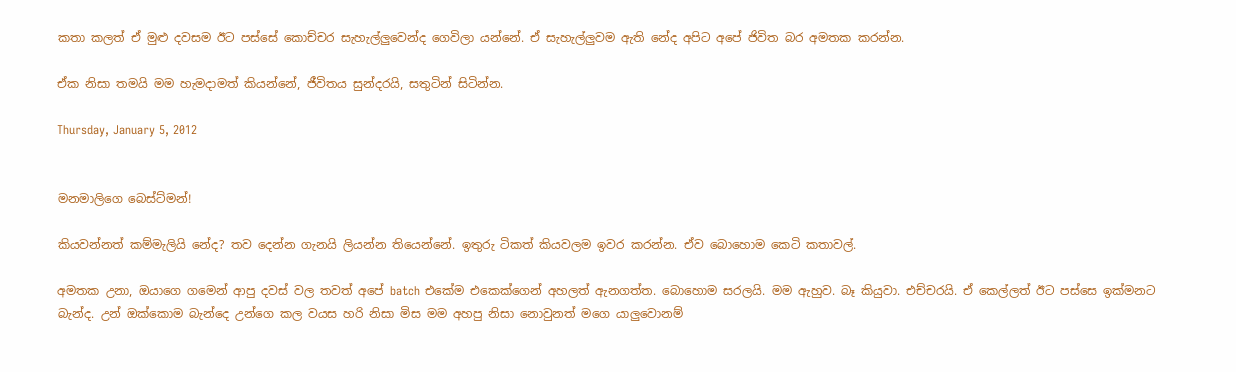කතා කලත් ඒ මුළු දවසම ඊට පස්සේ කොච්චර සැහැල්ලුවෙන්ද ගෙවිලා යන්නේ. ඒ සැහැල්ලුවම ඇති නේද අපිට අපේ ජිවිත බර අමතක කරන්න.

ඒක නිසා තමයි මම හැමදාමත් කියන්නේ, ජීවිතය සුන්දරයි, සතුටින් සිටින්න.

Thursday, January 5, 2012


මනමාලිගෙ බෙස්ට්මන්!

කියවන්නත් කම්මැලියි නේද? තව දෙන්න ගැනයි ලියන්න තියෙන්නේ. ඉතුරු ටිකත් කියවලම ඉවර කරන්න. ඒව බොහොම කෙටි කතාවල්.

අමතක උනා, ඔයාගෙ ගමෙන් ආපු දවස් වල තවත් අපේ batch එකේම එකෙක්ගෙන් අහලත් ඇනගත්ත. බොහොම සරලයි. මම ඇහුව. බෑ කියුවා. එච්චරයි. ඒ කෙල්ලත් ඊට පස්සෙ ඉක්මනට බැන්ද. උන් ඔක්කොම බැන්දෙ උන්ගෙ කල වයස හරි නිසා මිස මම අහපු නිසා නොවුනත් මගෙ යාලුවොනම්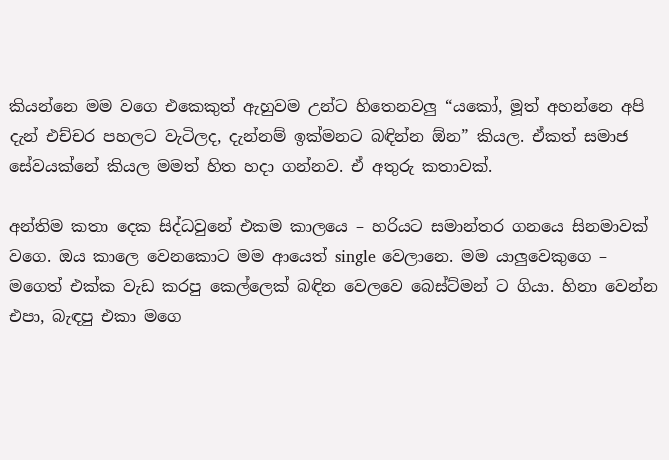කියන්නෙ මම වගෙ එකෙකුත් ඇහුවම උන්ට හිතෙනවලු “යකෝ, මූත් අහන්නෙ අපි දැන් එච්චර පහලට වැටිලද, දැන්නම් ඉක්මනට බඳින්න ඕන” කියල. ඒකත් සමාජ සේවයක්නේ කියල මමත් හිත හදා ගන්නව. ඒ අතුරු කතාවක්.

අන්තිම කතා දෙක සිද්ධවුනේ එකම කාලයෙ – හරියට සමාන්තර ගනයෙ සිනමාවක් වගෙ. ඔය කාලෙ වෙනකොට මම ආයෙත් single වෙලානෙ. මම යාලුවෙකුගෙ – මගෙත් එක්ක වැඩ කරපු කෙල්ලෙක් බඳින වෙලවෙ බෙස්ට්මන් ට ගියා. හිනා වෙන්න එපා, බැඳපු එකා මගෙ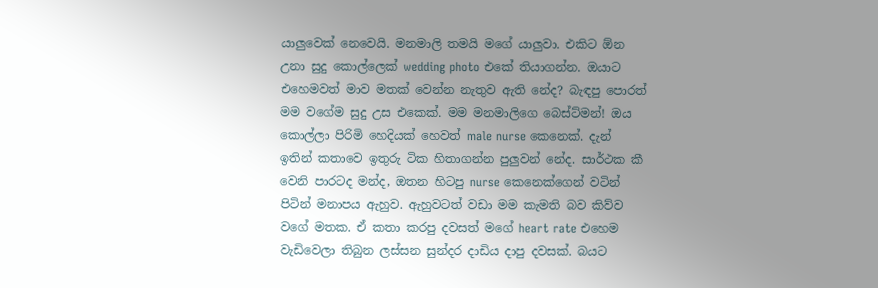යාලුවෙක් නෙවෙයි. මනමාලි තමයි මගේ යාලුවා. එකිට ඕන උනා සුදු කොල්ලෙක් wedding photo එකේ තියාගන්න. ඔයාට එහෙමවත් මාව මතක් වෙන්න නැතුව ඇති නේද? බැඳපු පොරත් මම වගේම සුදු උස එකෙක්. මම මනමාලිගෙ බෙස්ට්මන්! ඔය කොල්ලා පිරිමි හෙදියක් හෙවත් male nurse කෙනෙක්. දැන් ඉතින් කතාවෙ ඉතුරු ටික හිතාගන්න පුලුවන් නේද. සාර්ථක කී වෙනි පාරටද මන්ද, ඔතන හිටපු nurse කෙනෙක්ගෙන් වටින් පිටින් මනාපය ඇහුව. ඇහුවටත් වඩා මම කැමති බව කිව්ව වගේ මතක. ඒ කතා කරපු දවසත් මගේ heart rate එහෙම වැඩිවෙලා තිබුන ලස්සන සුන්දර දාඩිය දාපු දවසක්. බයට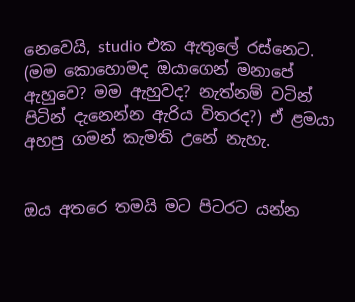නෙවෙයි, studio එ‍ක ඇතුලේ රස්නෙට. (මම කොහොමද ඔයාගෙන් මනාපේ ඇහුවෙ? මම ඇහුවද? නැත්නම් වටින් පිටින් දැනෙන්න ඇරිය විතරද?) ඒ ළමයා අහපු ගමන් කැමති උනේ නැහැ.


ඔය අතරෙ තමයි මට පිටරට යන්න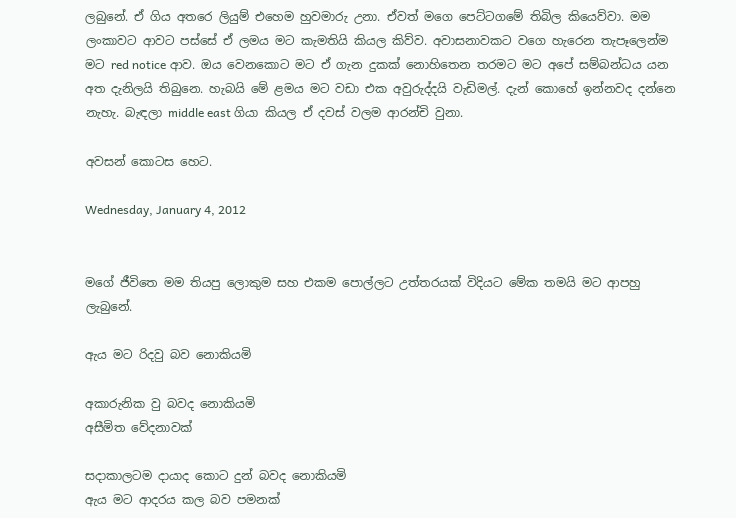ලබුනේ. ඒ ගිය අතරෙ ලියුම් එහෙම හුවමාරු උනා. ඒවත් මගෙ පෙට්ටගමේ තිබිල කියෙව්වා. මම ලංකාවට ආවට පස්සේ ඒ ලමය මට කැමතියි කියල කිව්ව. අවාසනාවකට වගෙ හැරෙන තැපෑලෙන්ම මට red notice ආව. ඔය වෙනකොට මට ඒ ගැන දුකක් නොහිතෙන තරමට මට අපේ සම්බන්ධය යන අත දැනිලයි තිබුනෙ. හැබයි මේ ළමය මට වඩා එක අවුරුද්දයි වැඩිමල්. දැන් කොහේ ඉන්නවද දන්නෙ නැහැ. බැඳලා middle east ගියා කියල ඒ දවස් වලම ආරන්චි වුනා.

අවසන් කොටස හෙට.

Wednesday, January 4, 2012


මගේ ජීවිතෙ මම තියපු ලොකුම සහ එකම පොල්ලට උත්තරයක් විදියට මේක තමයි මට ආපහු ලැබුනේ.

ඇය මට රිදවු බව නොකියමි

අකාරුනික වු බවද නොකියමි
අසීමිත වේදනාවක්

සදාකාලටම දායාද කොට දුන් බවද නොකියමි
ඇය මට ආදරය කල බව පමනක්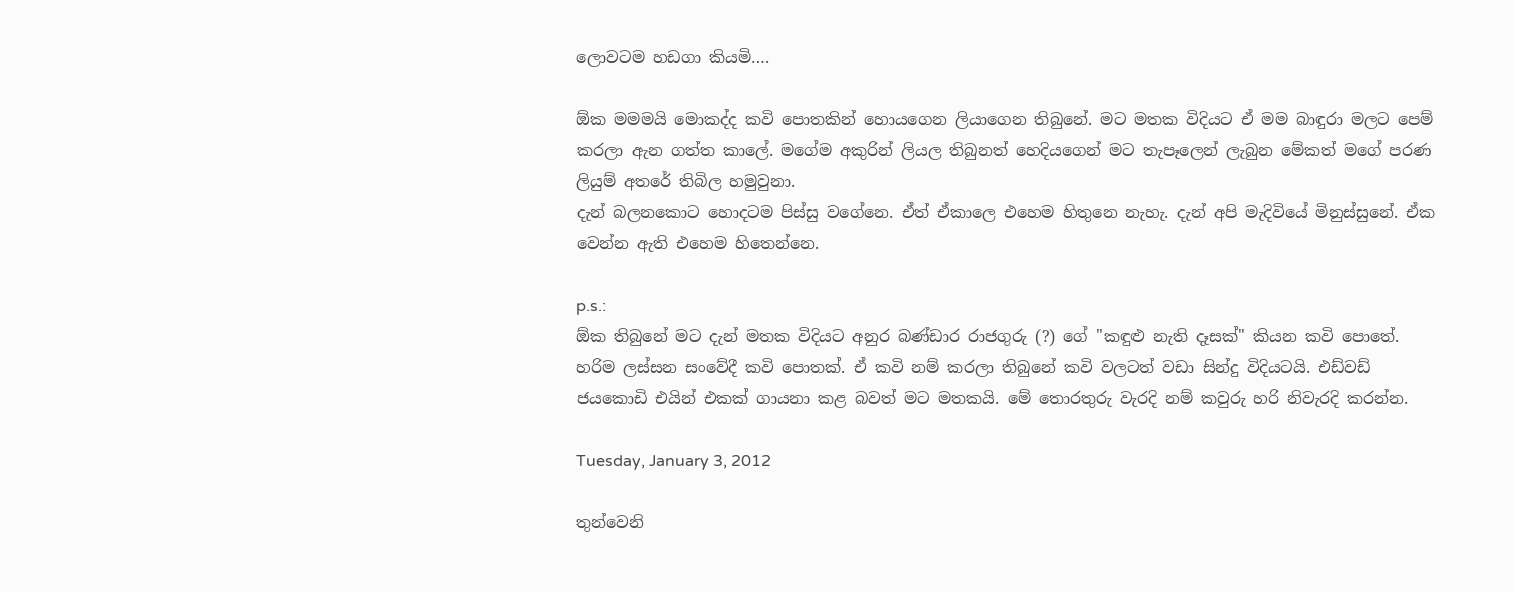ලොවටම හඩගා කියමි….

ඕක මමමයි මොකද්ද කවි පොතකින් හොයගෙන ලියාගෙන තිබුනේ. මට මතක විදියට ඒ මම බාඳුරා මලට පෙම් කරලා ඇන ගත්ත කාලේ. මගේම අකුරින් ලියල තිබුනත් හෙදියගෙන් මට තැපෑලෙන් ලැබුන මේකත් මගේ පරණ ලියුම් අතරේ තිබිල හමුවුනා.
දැන් බලනකොට හොදටම පිස්සු වගේනෙ. ඒත් ඒකාලෙ එහෙම හිතුනෙ නැහැ. දැන් අපි මැදිවියේ මිනුස්සුනේ. ඒක වෙන්න ඇති එහෙම හිතෙන්නෙ.

p.s.:
ඕක තිබුනේ මට දැන් මතක විදියට අනුර බණ්ඩාර රාජගුරු (?) ගේ "කඳුළු නැති දෑසක්" කියන කවි පොතේ. හරිම ලස්සන සංවේදී කවි පොතක්. ඒ කවි නම් කරලා තිබුනේ කවි වලටත් වඩා සින්දු විදියටයි. එඩ්වඩ් ජයකොඩි එයින් එකක් ගායනා කළ බවත් මට මතකයි. මේ තොරතුරු වැරදි නම් කවුරු හරි නිවැරදි කරන්න.

Tuesday, January 3, 2012

තුන්වෙනි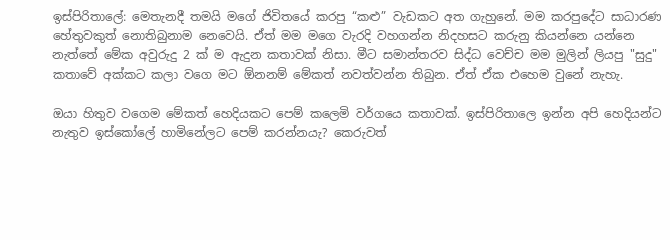ඉස්පිරිතාලේ: මෙතැනදී තමයි මගේ ජිවිතයේ කරපු “කළු” වැඩකට අත ගැහුනේ. මම කරපුදේට සාධාරණ හේතුවකුත් නොතිබුනාම නෙවෙයි. ඒත් මම මගෙ වැරදි වහගන්න නිදහසට කරුනු කියන්නෙ යන්නෙ නැත්තේ මේක අවුරුදු 2 ක් ම ඇදුන කතාවක් නිසා. මීට සමාන්තරව සිද්ධ වෙච්ච මම මුලින් ලියපු "සුදු" කතාවේ අක්කට කලා වගෙ මට ඕනනම් මේකත් නවත්වන්න තිබුන. ඒත් ඒක එහෙම වුනේ නැහැ.

ඔයා හිතුව වගෙම මේකත් හෙදියකට පෙම් කලෙමි වර්ගයෙ කතාවක්. ඉස්පිරිතාලෙ ඉන්න අපි හෙදියන්ට නැතුව ඉස්කෝලේ හාමිනේලට පෙම් කරන්නයැ? කෙරුවත්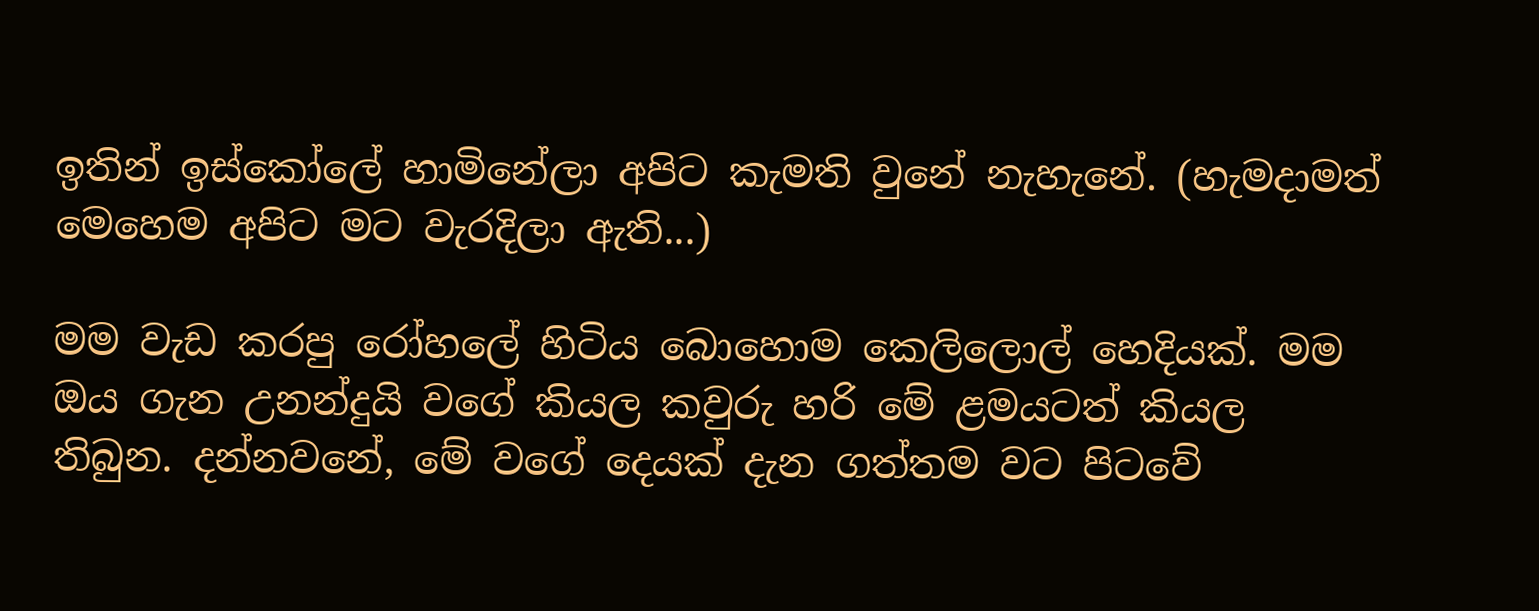ඉතින් ඉස්කෝලේ හාමිනේලා අපිට කැමති වුනේ නැහැනේ. (හැමදාමත් මෙහෙම අපිට මට වැරදිලා ඇති...)

මම වැඩ කරපු රෝහලේ හිටිය බොහොම කෙලිලොල් හෙදියක්. මම ඔය ගැන උනන්දුයි වගේ කියල කවුරු හරි මේ ළමයටත් කියල තිබුන. දන්නවනේ, මේ වගේ දෙයක් දැන ගත්තම වට පිටවේ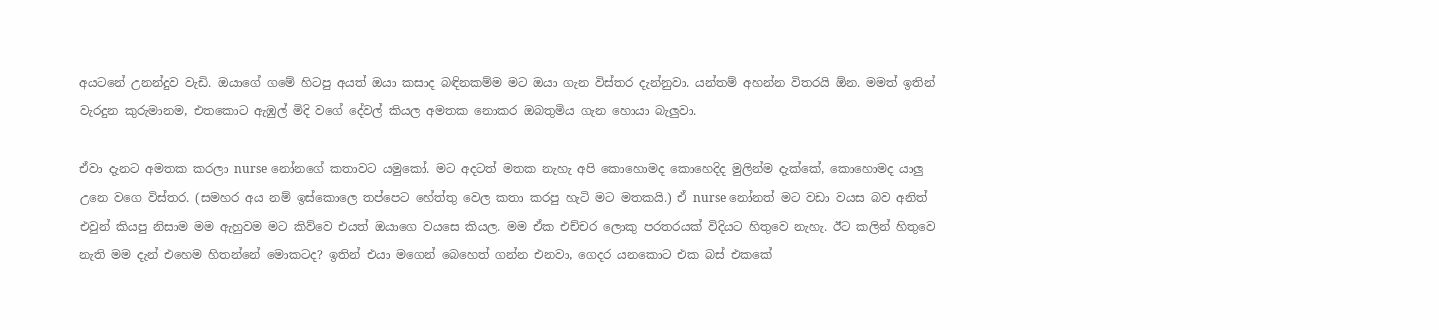අයටනේ උනන්දුව වැඩි. ඔයාගේ ගමේ හිටපු අයත් ඔයා කසාද බඳිනකම්ම මට ඔයා ගැන විස්තර දැන්නුවා. යන්තම් අහන්න විතරයි ඕන. මමත් ඉතින් වැරදුන කුරුමානම, එතකොට ඇඹුල් මිදි වගේ දේවල් කියල අමතක නොකර ඔබතුමිය ගැන හොයා බැලුවා.

ඒවා දැනට අමතක කරලා nurse නෝනගේ කතාවට යමුකෝ. මට අදටත් මතක නැහැ අපි කොහොමද කොහෙදිද මුලින්ම දැක්කේ, කොහොමද යාලු උනෙ වගෙ විස්තර. (සමහර අය නම් ඉස්කොලෙ තප්පෙට හේත්තු වෙල කතා කරපු හැටි මට මතකයි.) ඒ nurse නෝනත් මට වඩා වයස බව අනිත් එවුන් කියපු නිසාම මම ඇහුවම මට කිව්වෙ එයත් ඔයාගෙ වයසෙ කියල. මම ඒක එච්චර ලොකු පරතරයක් විදියට හිතුවෙ නැහැ. ඊට කලින් හිතුවෙ නැති මම දැන් එහෙම හිතන්නේ මොකටද? ඉතින් එයා මගෙන් බෙහෙත් ගන්න එනවා, ගෙදර යනකොට එක බස් එකකේ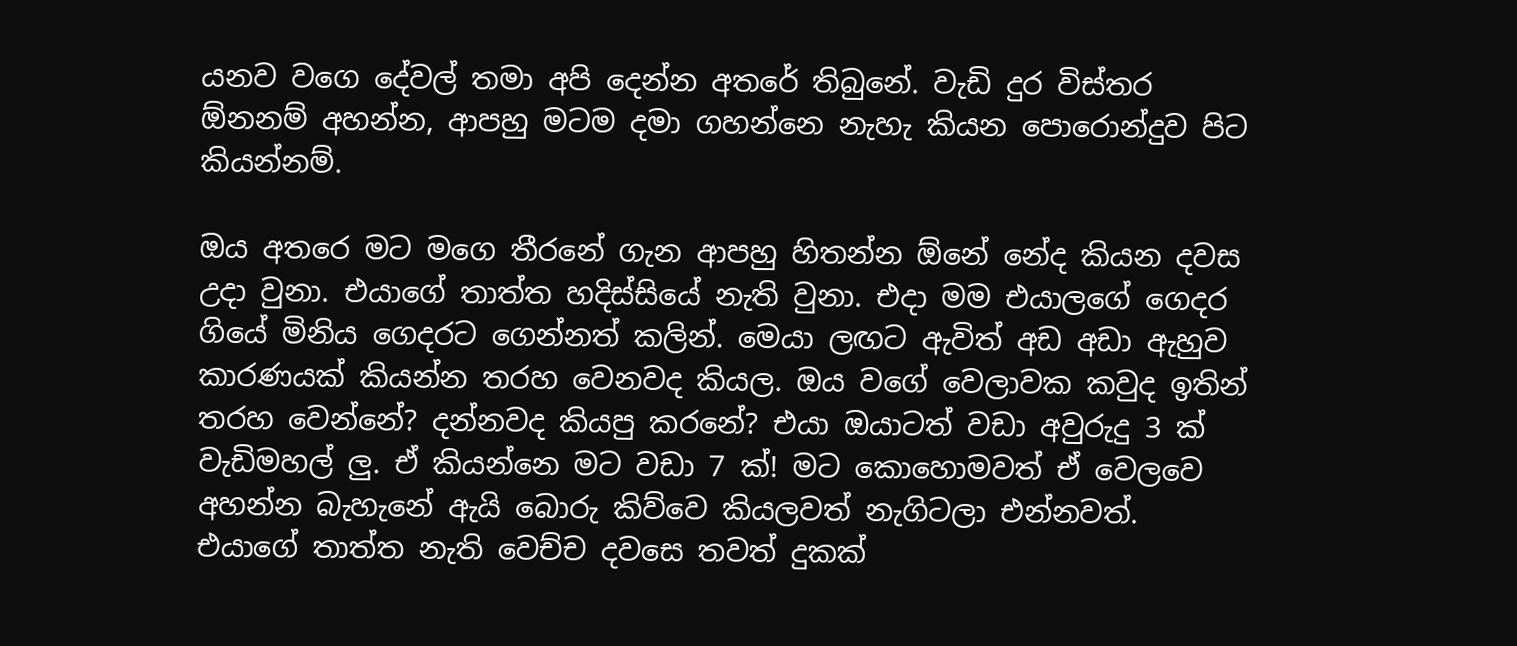යනව වගෙ දේවල් තමා අපි දෙන්න අතරේ තිබුනේ. වැඩි දුර විස්තර ඕනනම් අහන්න, ආපහු මටම දමා ගහන්නෙ නැහැ කියන පොරොන්දුව පිට කියන්නම්.

ඔය අතරෙ මට මගෙ තීරනේ ගැන ආපහු හිතන්න ඕනේ නේද කියන දවස උදා වුනා. එයාගේ තාත්ත හදිස්සියේ නැති වුනා. එදා මම එයාලගේ ගෙදර ගියේ මිනිය ගෙදරට ගෙන්නත් කලින්. මෙයා ලඟට ඇවිත් අඩ අඩා ඇහුව කාරණයක් කියන්න තරහ වෙනවද කියල. ඔය වගේ වෙලාවක කවුද ඉතින් තරහ වෙන්නේ? දන්නවද කියපු කරනේ? එයා ඔයාටත් වඩා අවුරුදු 3 ක් වැඩිමහල් ලු. ඒ කියන්නෙ මට වඩා 7 ක්! මට කොහොමවත් ඒ වෙලවෙ අහන්න බැහැනේ ඇයි බොරු කිව්වෙ කියලවත් නැගිටලා එන්නවත්. එයාගේ තාත්ත නැති වෙච්ච දවසෙ තවත් දුකක්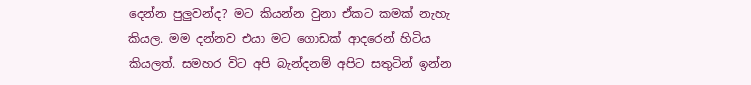දෙන්න පුලුවන්ද? මට කියන්න වුනා ඒකට කමක් නැහැ කියල. මම දන්නව එයා මට ගොඩක් ආදරෙන් හිටිය කියලත්. සමහර විට අපි බැන්දනම් අපිට සතුටින් ඉන්න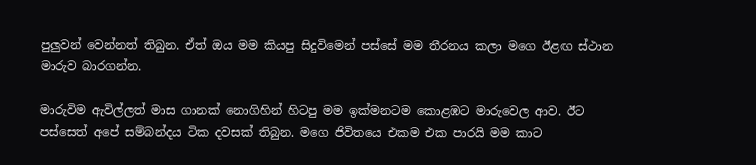පුලුවන් වෙන්නත් තිබුන. ඒත් ඔය මම කියපු සිදුවිමෙන් පස්සේ මම තීරනය කලා මගෙ ඊළඟ ස්ථාන මාරුව බාරගන්න.

මාරුවිම ඇවිල්ලත් මාස ගානක් නොගිහින් හිටපු මම ඉක්මනටම කොළඹට මාරුවෙල ආව. ඊට පස්සෙත් අපේ සම්බන්දය ටික දවසක් තිබුන. මගෙ ජිවිතයෙ එකම එක පාරයි මම කාට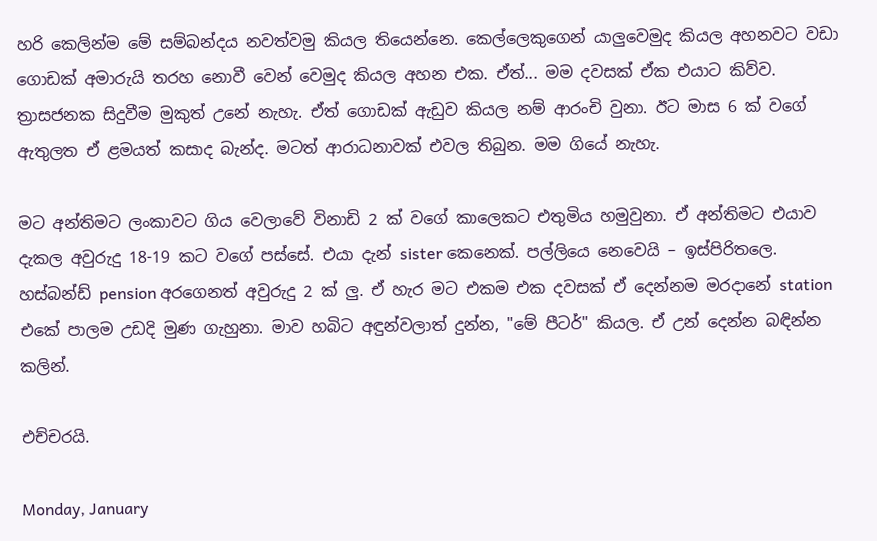හරි කෙලින්ම මේ සම්බන්දය නවත්වමු කියල තියෙන්නෙ. කෙල්ලෙකුගෙන් යාලුවෙමුද කියල අහනවට වඩා ගොඩක් අමාරුයි තරහ නොවී වෙන් වෙමුද කියල අහන එක. ඒත්... මම දවසක් ඒක එයාට කිව්ව. ත්‍රාසජනක සිදුවීම මුකුත් උනේ නැහැ. ඒත් ගොඩක් ඇඩුව කියල නම් ආරංචි වුනා. ඊට මාස 6 ක් වගේ ඇතුලත ඒ ළමයත් කසාද බැන්ද. මටත් ආරාධනාවක් එවල තිබුන. මම ගියේ නැහැ.

මට අන්තිමට ලංකාවට ගිය වෙලාවේ විනාඩි 2 ක් වගේ කාලෙකට එතුමිය හමුවුනා. ඒ අන්තිමට එයාව දැකල අවුරුදු 18-19 කට වගේ පස්සේ. එයා දැන් sister කෙනෙක්. පල්ලියෙ නෙවෙයි – ඉස්පිරිතලෙ. හස්බන්ඩ් pension අරගෙනත් අවුරුදු 2 ක් ලු. ඒ හැර මට එකම එක දවසක් ඒ දෙන්නම මරදානේ station එකේ පාලම උඩදි මුණ ගැහුනා. මාව හබිට අඳුන්වලාත් දුන්න, "මේ පීටර්" කියල. ඒ උන් දෙන්න බඳින්න කලින්.

එච්චරයි.

Monday, January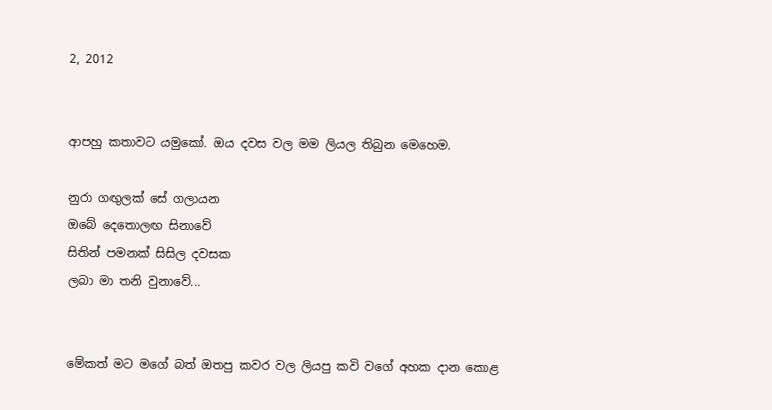2, 2012


ආපහු කතාවට යමුකෝ. ඔය දවස වල මම ලියල තිබුන මෙහෙම.

නුරා ගඟුලක් සේ ගලායන
ඔබේ දෙතොලඟ සිනාවේ
සිතින් පමනක් සිසිල දවසක
ලබා මා තනි වුනාවේ...


මේකත් මට මගේ බත් ඔතපු කවර වල ලියපු කවි වගේ අහක දාන කොළ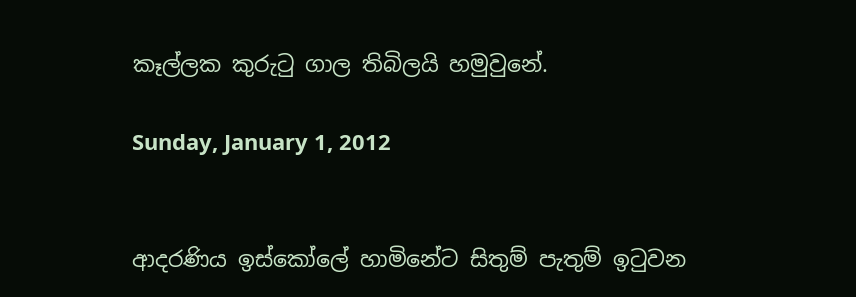කෑල්ලක කුරුටු ගාල තිබිලයි හමුවුනේ.

Sunday, January 1, 2012


ආදරණිය ඉස්කෝලේ හාමිනේට සිතුම් පැතුම් ඉටුවන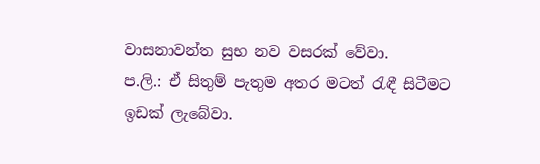වාසනාවන්ත සුභ නව වසරක් වේවා.
ප.ලි.: ඒ සිතුම් පැතුම අතර මටත් රැඳී සිටීමට ඉඩක් ලැබේවා.